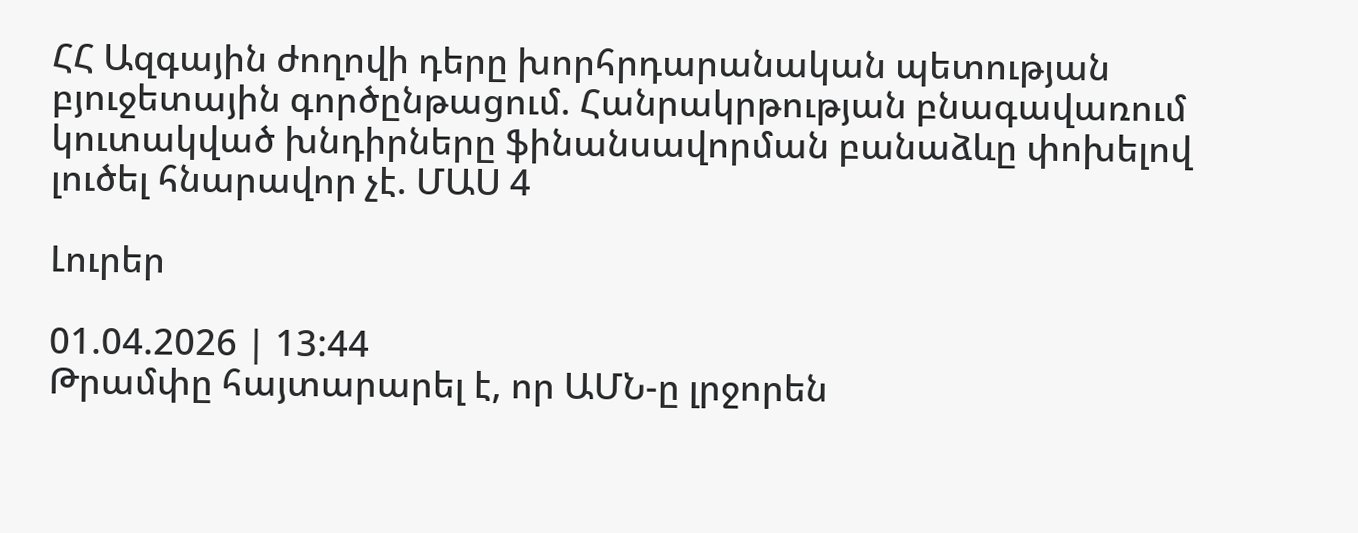ՀՀ Ազգային ժողովի դերը խորհրդարանական պետության բյուջետային գործընթացում. Հանրակրթության բնագավառում կուտակված խնդիրները ֆինանսավորման բանաձևը փոխելով լուծել հնարավոր չէ. ՄԱՍ 4

Լուրեր

01.04.2026 | 13:44
Թրամփը հայտարարել է, որ ԱՄՆ-ը լրջորեն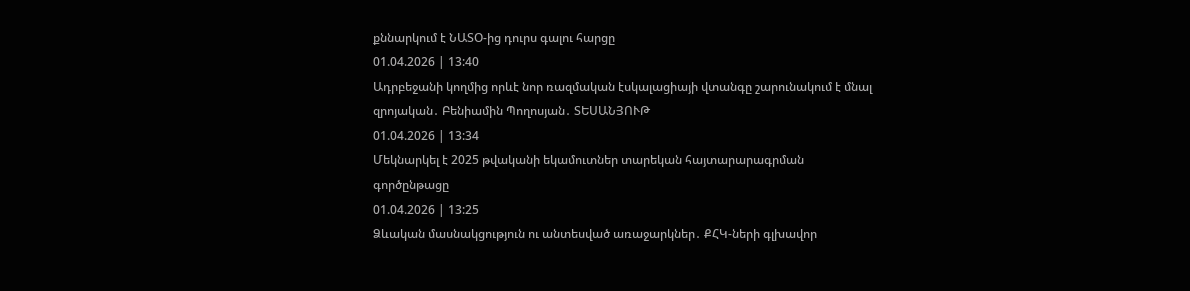քննարկում է ՆԱՏՕ-ից դուրս գալու հարցը
01.04.2026 | 13:40
Ադրբեջանի կողմից որևէ նոր ռազմական էսկալացիայի վտանգը շարունակում է մնալ զրոյական․ Բենիամին Պողոսյան․ ՏԵՍԱՆՅՈՒԹ
01.04.2026 | 13:34
Մեկնարկել է 2025 թվականի եկամուտներ տարեկան հայտարարագրման գործընթացը
01.04.2026 | 13:25
Ձևական մասնակցություն ու անտեսված առաջարկներ․ ՔՀԿ-ների գլխավոր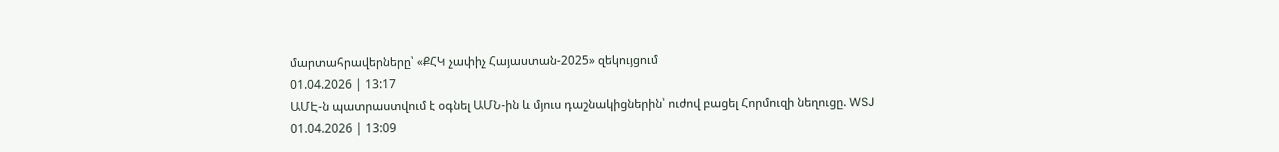մարտահրավերները՝ «ՔՀԿ չափիչ Հայաստան-2025» զեկույցում
01.04.2026 | 13:17
ԱՄԷ-ն պատրաստվում է օգնել ԱՄՆ-ին և մյուս դաշնակիցներին՝ ուժով բացել Հորմուզի նեղուցը. WSJ
01.04.2026 | 13:09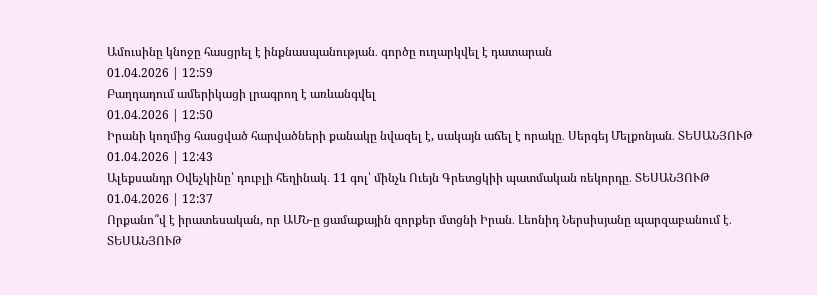Ամուսինը կնոջը հասցրել է ինքնասպանության․ գործը ուղարկվել է դատարան
01.04.2026 | 12:59
Բաղդադում ամերիկացի լրագրող է առևանգվել
01.04.2026 | 12:50
Իրանի կողմից հասցված հարվածների քանակը նվազել է, սակայն աճել է որակը․ Սերգեյ Մելքոնյան․ ՏԵՍԱՆՅՈՒԹ
01.04.2026 | 12:43
Ալեքսանդր Օվեչկինը՝ դուբլի հեղինակ․ 11 գոլ՝ մինչև Ուեյն Գրետցկիի պատմական ռեկորդը․ ՏԵՍԱՆՅՈՒԹ
01.04.2026 | 12:37
Որքանո՞վ է իրատեսական, որ ԱՄՆ-ը ցամաքային զորքեր մտցնի Իրան․ Լեոնիդ Ներսիսյանը պարզաբանում է․ ՏԵՍԱՆՅՈՒԹ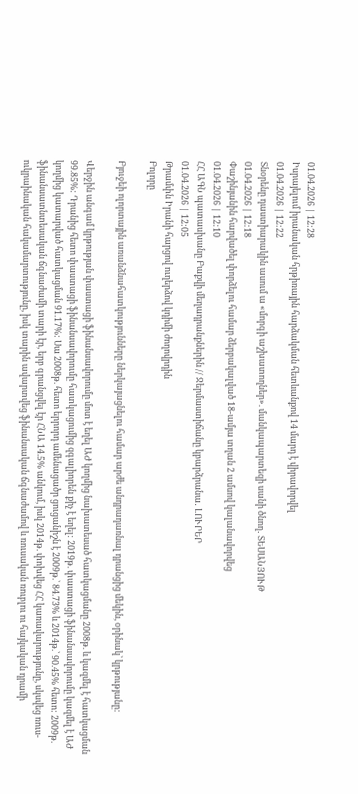01.04.2026 | 12:28
Իսրայելում իրանական հրթիռային հարձակման հետևանքով 14 մարդ է վիրավորվել
01.04.2026 | 12:22
Տնօրենը դաստիարակին ասում ա «մորգի աշխատողներ». մանկապարտեզի սանի ծնող․ ՏԵՍԱՆՅՈՒԹ
01.04.2026 | 12:18
Փաշինյանին հարվածել փորձելու համար ձերբակալված 18-ամյա տղան 2 ամսով կալանավորվեց
01.04.2026 | 12:10
ՀՀ ԱԳՆ պատասխանը Բաքվի մեղադրանքներին // Ջերմաստիճանը կբարձրանա․ ԼՈՒՐԵՐ
01.04.2026 | 12:05
Թրամփն Իրանի հարցով ուղերձով կդիմի ժողովրդին
Բոլորը

Բյուջեի ոլորտային առանձնահատկությունները ներկայացնելու համար արժե անդրադառնալ դրանցից մեկին, օրինակ՝ կրթությանը:

Վերջին անգամ կրթության փաստացի ֆինանսավորումը մոտ է եղել ԱԺ կողմից նախատեսած հատկացմանը 2008թ. և կազմել է հատկացման 99.85%: Դրանից հետո փաստացի ֆինանսավորումը հատկացումից զգալիորեն քիչ է եղել: 2019թ. փաստացի ֆինանսավորումը կազմել է ԱԺ կողմից կատարված հատկացման 91.17%: Սա 2008թ. հետո երրորդ ամենացածր ցուցանիշն է 2009թ.` 84.73% և 2014թ.՝ 90.45% հետո: 2009թ. ֆինանսատնտեսական ճգնաժամի տարի էր, երբ գրանցվել էր ՀՆԱ 14.5% անկում, իսկ 2014թ. փոխվեց ՀՀ կառավարությունը, սկսվեց ռուս-ուկրաինական հակամարտությունը, իսկ տարին ավարտվեց ֆինանսական ճգնաժամով և ռուսական ռուբլու ու հայկական դրամի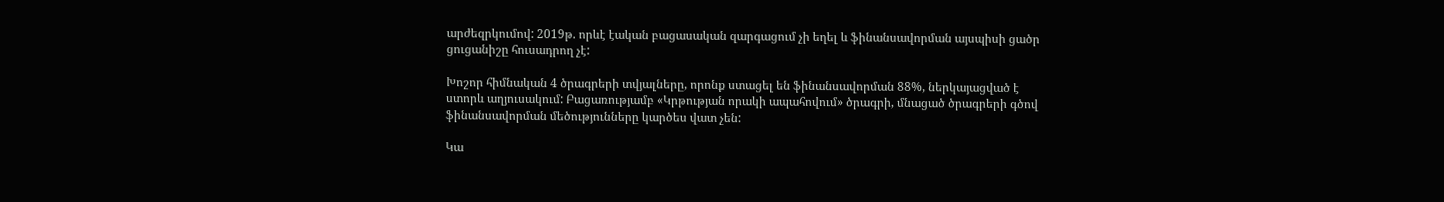արժեզրկումով: 2019թ. որևէ էական բացասական զարգացում չի եղել և ֆինանսավորման այսպիսի ցածր ցուցանիշը հուսադրող չէ:

Խոշոր հիմնական 4 ծրագրերի տվյալները, որոնք ստացել են ֆինանսավորման 88%, ներկայացված է ստորև աղյուսակում: Բացառությամբ «Կրթության որակի ապահովում» ծրագրի, մնացած ծրագրերի գծով ֆինանսավորման մեծությունները կարծես վատ չեն:

Կա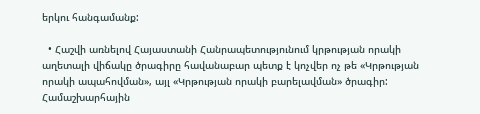երկու հանգամանք:

  • Հաշվի առնելով Հայաստանի Հանրապետությունում կրթության որակի աղետալի վիճակը ծրագիրը հավանաբար պետք է կոչվեր ոչ թե «Կրթության որակի ապահովման», այլ «Կրթության որակի բարելավման» ծրագիր: Համաշխարհային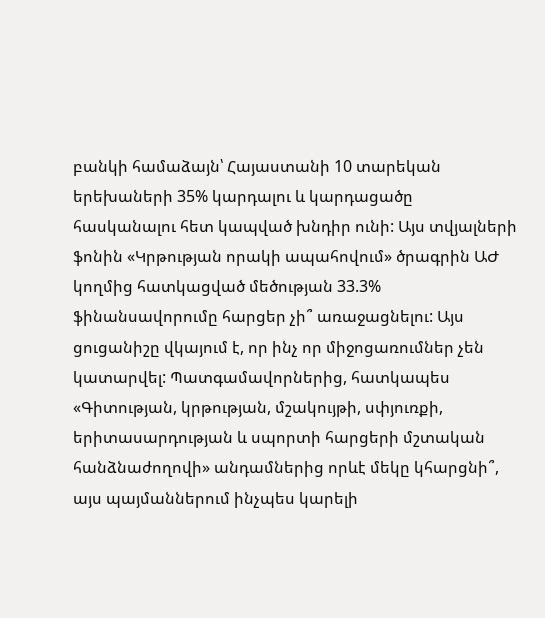բանկի համաձայն՝ Հայաստանի 10 տարեկան երեխաների 35% կարդալու և կարդացածը հասկանալու հետ կապված խնդիր ունի: Այս տվյալների ֆոնին «Կրթության որակի ապահովում» ծրագրին ԱԺ կողմից հատկացված մեծության 33.3% ֆինանսավորումը հարցեր չի՞ առաջացնելու: Այս ցուցանիշը վկայում է, որ ինչ որ միջոցառումներ չեն կատարվել: Պատգամավորներից, հատկապես «Գիտության, կրթության, մշակույթի, սփյուռքի, երիտասարդության և սպորտի հարցերի մշտական հանձնաժողովի» անդամներից որևէ մեկը կհարցնի՞, այս պայմաններում ինչպես կարելի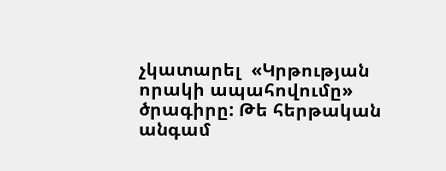չկատարել  «Կրթության որակի ապահովումը» ծրագիրը: Թե հերթական անգամ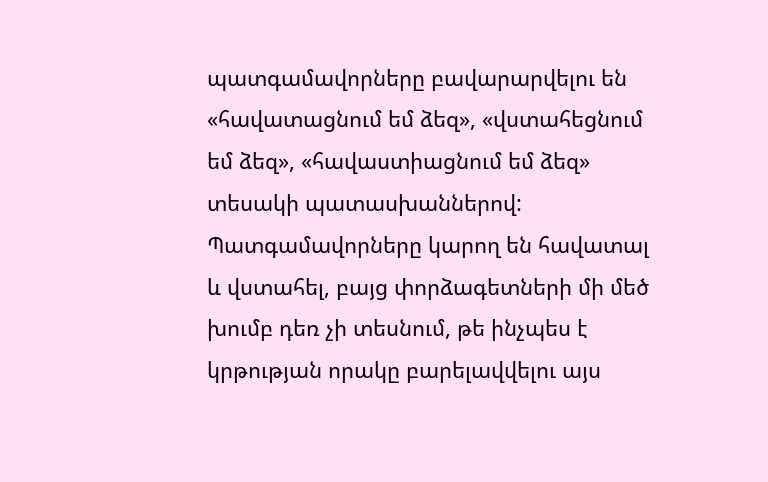պատգամավորները բավարարվելու են «հավատացնում եմ ձեզ», «վստահեցնում եմ ձեզ», «հավաստիացնում եմ ձեզ» տեսակի պատասխաններով: Պատգամավորները կարող են հավատալ և վստահել, բայց փորձագետների մի մեծ խումբ դեռ չի տեսնում, թե ինչպես է կրթության որակը բարելավվելու այս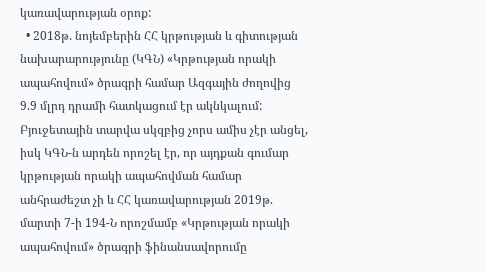կառավարության օրոք:
  • 2018թ. նոյեմբերին ՀՀ կրթության և գիտության նախարարությունը (ԿԳՆ) «Կրթության որակի ապահովում» ծրագրի համար Ազգային ժողովից 9.9 մլրդ դրամի հատկացում էր ակնկալում: Բյուջետային տարվա սկզբից չորս ամիս չէր անցել, իսկ ԿԳՆ-ն արդեն որոշել էր, որ այդքան գումար կրթության որակի ապահովման համար անհրաժեշտ չի և ՀՀ կառավարության 2019թ. մարտի 7-ի 194-Ն որոշմամբ «Կրթության որակի ապահովում» ծրագրի ֆինանսավորումը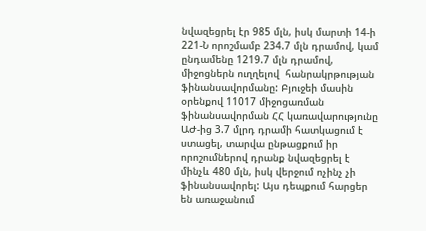նվազեցրել էր 985 մլն, իսկ մարտի 14-ի 221-Ն որոշմամբ 234.7 մլն դրամով, կամ ընդամենը 1219.7 մլն դրամով, միջոցներն ուղղելով  հանրակրթության ֆինանսավորմանը: Բյուջեի մասին օրենքով 11017 միջոցառման ֆինանսավորման ՀՀ կառավարությունը ԱԺ-ից 3.7 մլրդ դրամի հատկացում է ստացել, տարվա ընթացքում իր որոշումներով դրանք նվազեցրել է մինչև 480 մլն, իսկ վերջում ոչինչ չի ֆինանսավորել: Այս դեպքում հարցեր են առաջանում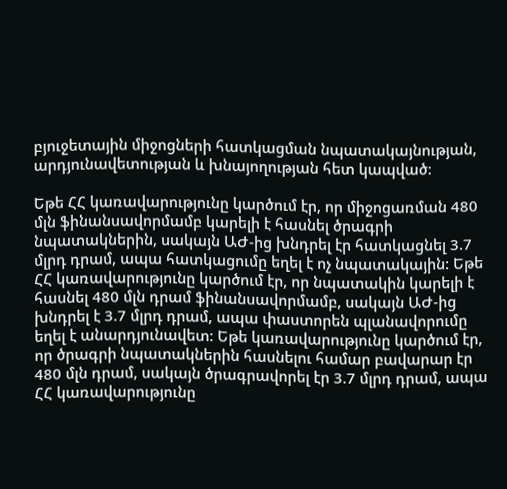բյուջետային միջոցների հատկացման նպատակայնության, արդյունավետության և խնայողության հետ կապված:

Եթե ՀՀ կառավարությունը կարծում էր, որ միջոցառման 480 մլն ֆինանսավորմամբ կարելի է հասնել ծրագրի նպատակներին, սակայն ԱԺ-ից խնդրել էր հատկացնել 3.7 մլրդ դրամ, ապա հատկացումը եղել է ոչ նպատակային: Եթե ՀՀ կառավարությունը կարծում էր, որ նպատակին կարելի է հասնել 480 մլն դրամ ֆինանսավորմամբ, սակայն ԱԺ-ից խնդրել է 3.7 մլրդ դրամ, ապա փաստորեն պլանավորումը եղել է անարդյունավետ: Եթե կառավարությունը կարծում էր, որ ծրագրի նպատակներին հասնելու համար բավարար էր 480 մլն դրամ, սակայն ծրագրավորել էր 3.7 մլրդ դրամ, ապա ՀՀ կառավարությունը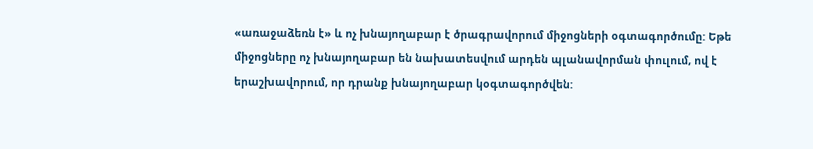«առաջաձեռն է» և ոչ խնայողաբար է ծրագրավորում միջոցների օգտագործումը: Եթե միջոցները ոչ խնայողաբար են նախատեսվում արդեն պլանավորման փուլում, ով է երաշխավորում, որ դրանք խնայողաբար կօգտագործվեն: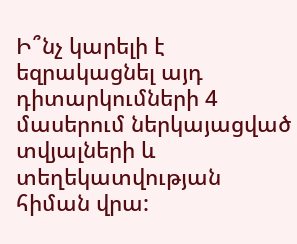Ի՞նչ կարելի է եզրակացնել այդ դիտարկումների 4 մասերում ներկայացված տվյալների և տեղեկատվության հիման վրա: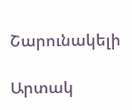Շարունակելի

Արտակ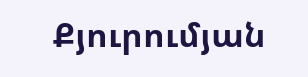Քյուրումյան